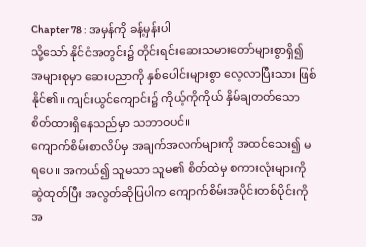Chapter 78 : အမှန်ကို ခန့်မှန်းပါ
သို့သော် နိုင်ငံအတွင်း၌ တိုင်းရင်းဆေးသမားတော်များစွာရှိ၍ အများစုမှာ ဆေးပညာကို နှစ်ပေါင်းများစွာ လေ့လာပြီးသား ဖြစ်နိုင်၏။ ကျင်းယွင်ကျောင်း၌ ကိုယ့်ကိုကိုယ် နှိမ်ချတတ်သော စိတ်ထားရှိနေသည်မှာ သဘာဝပင်။
ကျောက်စိမ်းစာလိပ်မှ အချက်အလက်များကို အထင်သေး၍ မရပေ။ အကယ်၍ သူမသာ သူမ၏ စိတ်ထဲမှ စကားလုံးများကို ဆွဲထုတ်ပြီး အလွတ်ဆိုပြပါက ကျောက်စိမ်းအပိုင်းတစ်ပိုင်းကို အ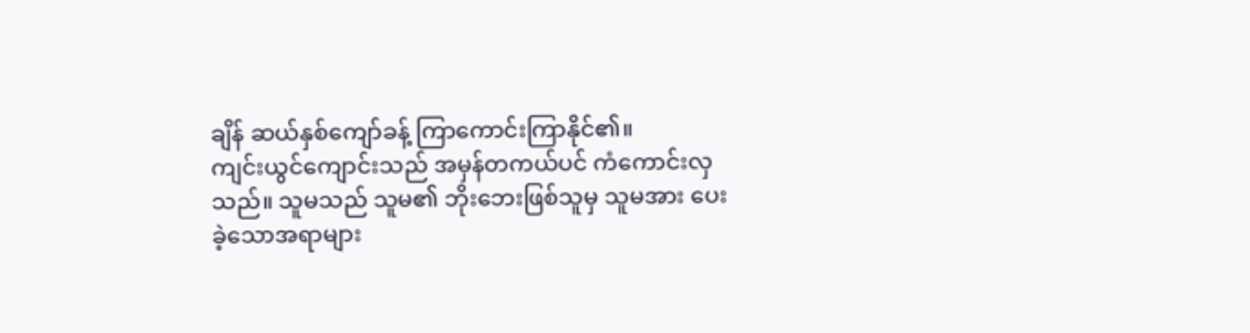ချိန် ဆယ်နှစ်ကျော်ခန့် ကြာကောင်းကြာနိုင်၏။
ကျင်းယွင်ကျောင်းသည် အမှန်တကယ်ပင် ကံကောင်းလှသည်။ သူမသည် သူမ၏ ဘိုးဘေးဖြစ်သူမှ သူမအား ပေးခဲ့သောအရာများ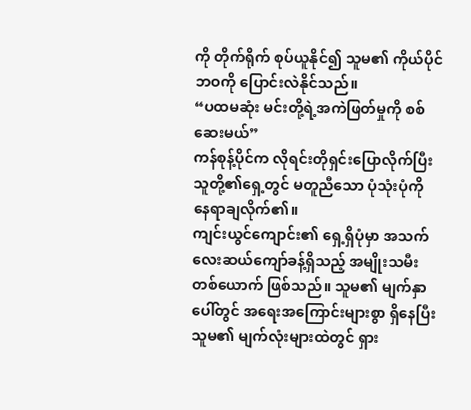ကို တိုက်ရိုက် စုပ်ယူနိုင်၍ သူမ၏ ကိုယ်ပိုင်ဘဝကို ပြောင်းလဲနိုင်သည်။
“ပထမဆုံး မင်းတို့ရဲ့အကဲဖြတ်မှုကို စစ်ဆေးမယ်”
ကန်စုန့်ပိုင်က လိုရင်းတိုရှင်းပြောလိုက်ပြီး သူတို့၏ရှေ့တွင် မတူညီသော ပုံသုံးပုံကို နေရာချလိုက်၏။
ကျင်းယွင်ကျောင်း၏ ရှေ့ရှိပုံမှာ အသက်လေးဆယ်ကျော်ခန့်ရှိသည့် အမျိုးသမီးတစ်ယောက် ဖြစ်သည်။ သူမ၏ မျက်နှာပေါ်တွင် အရေးအကြောင်းများစွာ ရှိနေပြီး သူမ၏ မျက်လုံးများထဲတွင် ရှား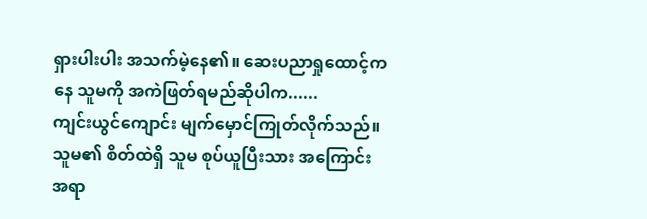ရှားပါးပါး အသက်မဲ့နေ၏။ ဆေးပညာရှုထောင့်ကနေ သူမကို အကဲဖြတ်ရမည်ဆိုပါက......
ကျင်းယွင်ကျောင်း မျက်မှောင်ကြုတ်လိုက်သည်။ သူမ၏ စိတ်ထဲရှိ သူမ စုပ်ယူပြီးသား အကြောင်းအရာ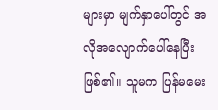များမှာ မျက်နှာပေါ်တွင် အလိုအလျောက်ပေါ်နေပြီးဖြစ်၏။ သူမက ပြန်မမေး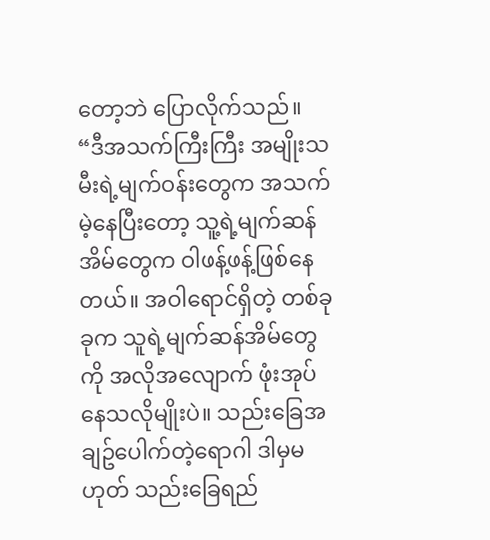တော့ဘဲ ပြောလိုက်သည်။
“ဒီအသက်ကြီးကြီး အမျိုးသမီးရဲ့မျက်ဝန်းတွေက အသက်မဲ့နေပြီးတော့ သူ့ရဲ့မျက်ဆန်အိမ်တွေက ဝါဖန့်ဖန့်ဖြစ်နေတယ်။ အဝါရောင်ရှိတဲ့ တစ်ခုခုက သူရဲ့မျက်ဆန်အိမ်တွေကို အလိုအလျောက် ဖုံးအုပ်နေသလိုမျိုးပဲ။ သည်းခြေအချဥ်ပေါက်တဲ့ရောဂါ ဒါမှမဟုတ် သည်းခြေရည်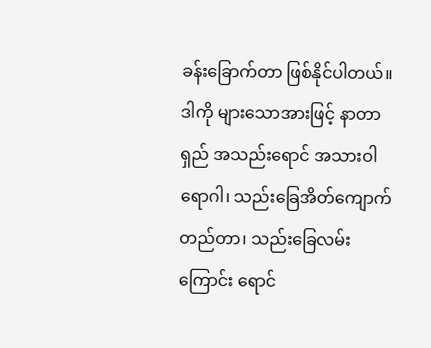ခန်းခြောက်တာ ဖြစ်နိုင်ပါတယ်။ ဒါကို များသောအားဖြင့် နာတာရှည် အသည်းရောင် အသားဝါရောဂါ၊ သည်းခြေအိတ်ကျောက်တည်တာ၊ သည်းခြေလမ်းကြောင်း ရောင်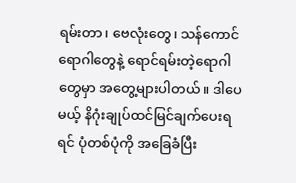ရမ်းတာ၊ ဗေလုံးတွေ၊ သန်ကောင်ရောဂါတွေနဲ့ ရောင်ရမ်းတဲ့ရောဂါတွေမှာ အတွေ့များပါတယ်။ ဒါပေမယ့် နိဂုံးချုပ်ထင်မြင်ချက်ပေးရရင် ပုံတစ်ပုံကို အခြေခံပြီး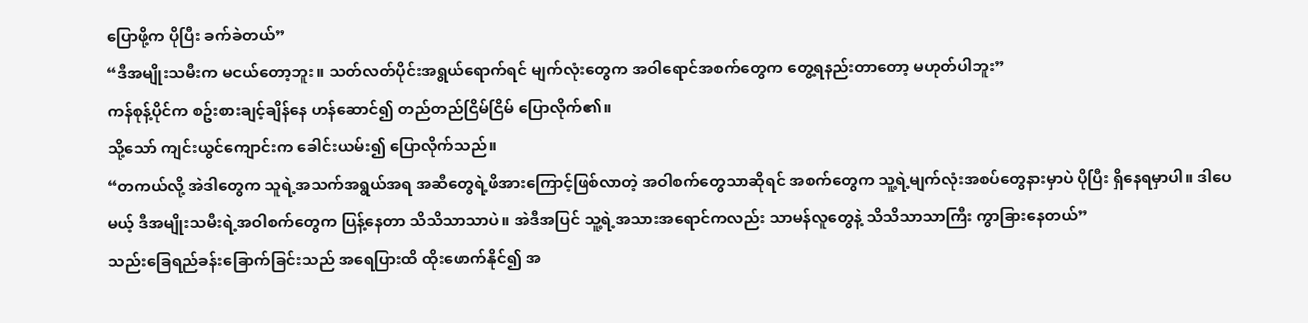ပြောဖို့က ပိုပြီး ခက်ခဲတယ်”
“ဒီအမျိုးသမီးက မငယ်တော့ဘူး။ သတ်လတ်ပိုင်းအရွယ်ရောက်ရင် မျက်လုံးတွေက အဝါရောင်အစက်တွေက တွေ့ရနည်းတာတော့ မဟုတ်ပါဘူး”
ကန်စုန့်ပိုင်က စဥ်းစားချင့်ချိန်နေ ဟန်ဆောင်၍ တည်တည်ငြိမ်ငြိမ် ပြောလိုက်၏။
သို့သော် ကျင်းယွင်ကျောင်းက ခေါင်းယမ်း၍ ပြောလိုက်သည်။
“တကယ်လို့ အဲဒါတွေက သူရဲ့အသက်အရွယ်အရ အဆီတွေရဲ့ဖိအားကြောင့်ဖြစ်လာတဲ့ အဝါစက်တွေသာဆိုရင် အစက်တွေက သူ့ရဲ့မျက်လုံးအစပ်တွေနားမှာပဲ ပိုပြီး ရှိနေရမှာပါ။ ဒါပေမယ့် ဒီအမျိုးသမီးရဲ့အဝါစက်တွေက ပြန့်နေတာ သိသိသာသာပဲ။ အဲဒီအပြင် သူ့ရဲ့အသားအရောင်ကလည်း သာမန်လူတွေနဲ့ သိသိသာသာကြီး ကွာခြားနေတယ်”
သည်းခြေရည်ခန်းခြောက်ခြင်းသည် အရေပြားထိ ထိုးဖောက်နိုင်၍ အ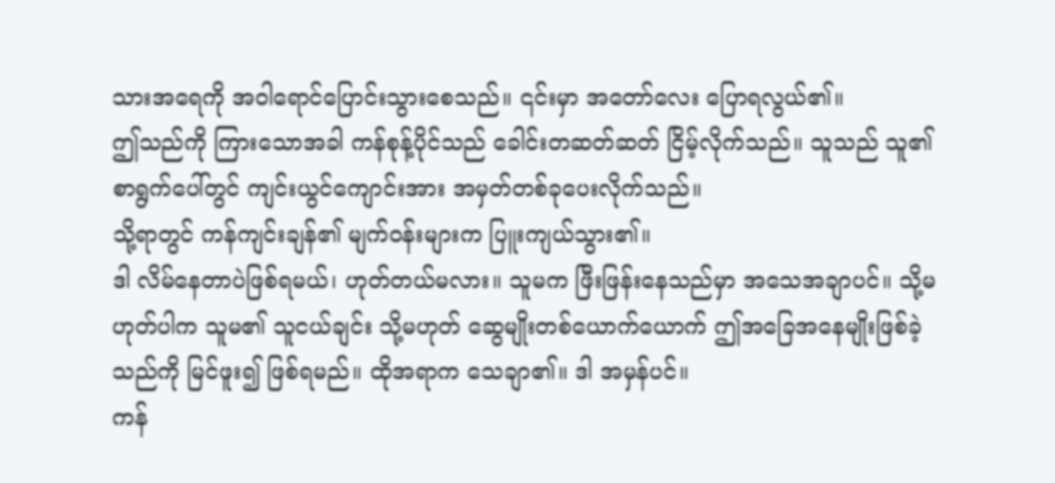သားအရေကို အဝါရောင်ပြောင်းသွားစေသည်။ ၎င်းမှာ အတော်လေး ပြောရလွယ်၏။
ဤသည်ကို ကြားသောအခါ ကန်စုန့်ပိုင်သည် ခေါင်းတဆတ်ဆတ် ငြိမ့်လိုက်သည်။ သူသည် သူ၏ စာရွက်ပေါ်တွင် ကျင်းယွင်ကျောင်းအား အမှတ်တစ်ခုပေးလိုက်သည်။
သို့ရာတွင် ကန်ကျင်းချန်၏ မျက်ဝန်းများက ပြူးကျယ်သွား၏။
ဒါ လိမ်နေတာပဲဖြစ်ရမယ်၊ ဟုတ်တယ်မလား။ သူမက ဖြီးဖြန်းနေသည်မှာ အသေအချာပင်။ သို့မဟုတ်ပါက သူမ၏ သူငယ်ချင်း သို့မဟုတ် ဆွေမျိုးတစ်ယောက်ယောက် ဤအခြေအနေမျိုးဖြစ်ခဲ့သည်ကို မြင်ဖူး၍ ဖြစ်ရမည်။ ထိုအရာက သေချာ၏။ ဒါ အမှန်ပင်။
ကန်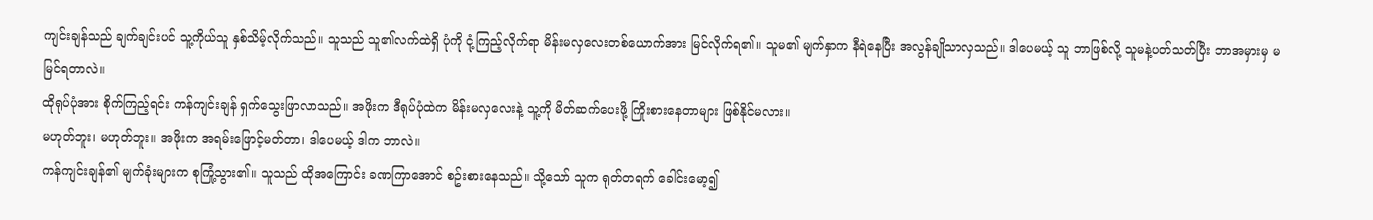ကျင်းချန်သည် ချက်ချင်းပင် သူ့ကိုယ်သူ နှစ်သိမ့်လိုက်သည်။ သူသည် သူ၏လက်ထဲရှိ ပုံကို ငုံ့ကြည့်လိုက်ရာ မိန်းမလှလေးတစ်ယောက်အား မြင်လိုက်ရ၏။ သူမ၏ မျက်နှာက နီရဲနေပြီး အလွန်ချိုသာလှသည်။ ဒါပေမယ့် သူ ဘာဖြစ်လို့ သူမနဲ့ပတ်သတ်ပြီး ဘာအမှားမှ မမြင်ရတာလဲ။
ထိုရုပ်ပုံအား စိုက်ကြည့်ရင်း ကန်ကျင်းချန် ရှက်သွေးဖြာလာသည်။ အဖိုးက ဒီရုပ်ပုံထဲက မိန်းမလှလေးနဲ့ သူ့ကို မိတ်ဆက်ပေးဖို့ ကြိုးစားနေတာများ ဖြစ်နိုင်မလား။
မဟုတ်ဘူး၊ မဟုတ်ဘူး။ အဖိုးက အရမ်းဖြောင့်မတ်တာ၊ ဒါပေမယ့် ဒါက ဘာလဲ။
ကန်ကျင်းချန်၏ မျက်ခုံးများက စုကြုံ့သွား၏။ သူသည် ထိုအကြောင်း ခဏကြာအောင် စဥ်းစားနေသည်။ သို့သော် သူက ရုတ်တရက် ခေါင်းမော့၍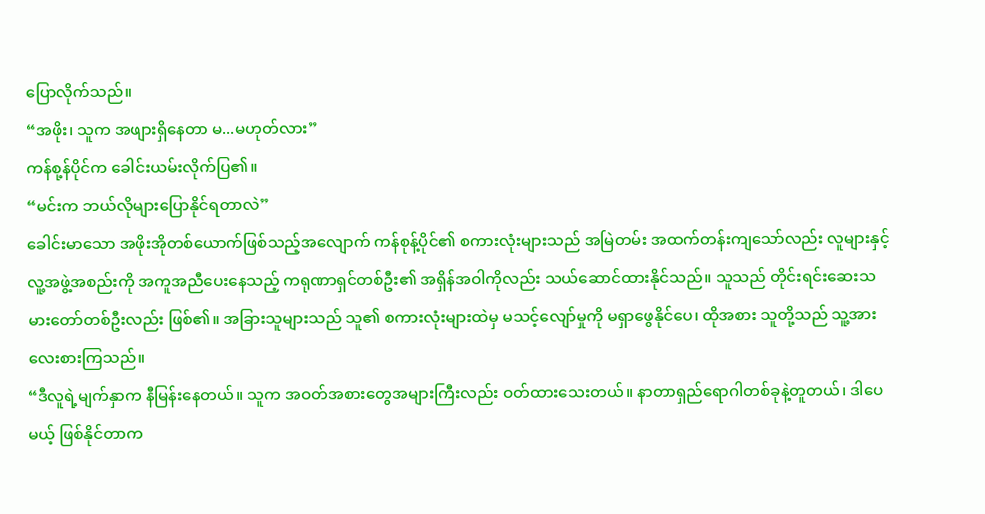ပြောလိုက်သည်။
“အဖိုး၊ သူက အဖျားရှိနေတာ မ...မဟုတ်လား”
ကန်စု့န်ပိုင်က ခေါင်းယမ်းလိုက်ပြ၏။
“မင်းက ဘယ်လိုများပြောနိုင်ရတာလဲ”
ခေါင်းမာသော အဖိုးအိုတစ်ယောက်ဖြစ်သည့်အလျောက် ကန်စုန့်ပိုင်၏ စကားလုံးများသည် အမြဲတမ်း အထက်တန်းကျသော်လည်း လူများနှင့် လူ့အဖွဲ့အစည်းကို အကူအညီပေးနေသည့် ကရုဏာရှင်တစ်ဦး၏ အရှိန်အဝါကိုလည်း သယ်ဆောင်ထားနိုင်သည်။ သူသည် တိုင်းရင်းဆေးသမားတော်တစ်ဦးလည်း ဖြစ်၏။ အခြားသူများသည် သူ၏ စကားလုံးများထဲမှ မသင့်လျော်မှုကို မရှာဖွေနိုင်ပေ၊ ထိုအစား သူတို့သည် သူ့အား လေးစားကြသည်။
“ဒီလူရဲ့မျက်နှာက နီမြန်းနေတယ်။ သူက အဝတ်အစားတွေအများကြီးလည်း ဝတ်ထားသေးတယ်။ နာတာရှည်ရောဂါတစ်ခုနဲ့တူတယ်၊ ဒါပေမယ့် ဖြစ်နိုင်တာက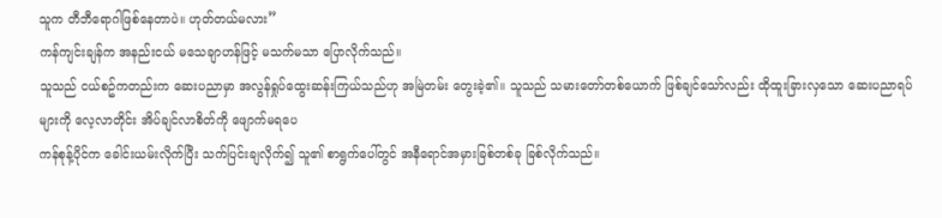သူက တီဘီရောဂါဖြစ်နေတာပဲ။ ဟုတ်တယ်မလား”
ကန်ကျင်းချန်က အနည်းငယ် မသေချာဟန်ဖြင့် မသက်မသာ ပြောလိုက်သည်။
သူသည် ငယ်စဥ်ကတည်းက ဆေးပညာမှာ အလွန်ရှုပ်ထွေးဆန်းကြယ်သည်ဟု အမြဲတမ်း တွေးခဲ့၏။ သူသည် သမားတော်တစ်ယောက် ဖြစ်ချင်သော်လည်း ထိုထူးခြားလှသော ဆေးပညာရပ်များကို လေ့လာတိုင်း အိပ်ချင်လာစိတ်ကို ဖျောက်မရပေ
ကန်စုန့်ပိုင်က ခေါင်းယမ်းလိုက်ပြီး သက်ပြင်းချလိုက်၍ သူ၏ စာရွက်ပေါ်တွင် အနီရောင်အမှားခြစ်တစ်ခု ခြစ်လိုက်သည်။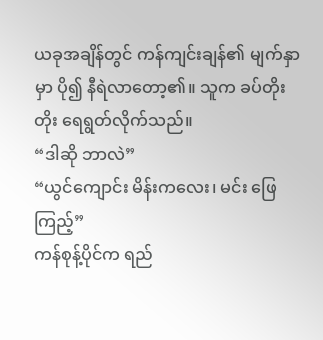ယခုအချိန်တွင် ကန်ကျင်းချန်၏ မျက်နှာမှာ ပို၍ နီရဲလာတော့၏။ သူက ခပ်တိုးတိုး ရေရွတ်လိုက်သည်။
“ဒါဆို ဘာလဲ”
“ယွင်ကျောင်း မိန်းကလေး၊ မင်း ဖြေကြည့်”
ကန်စုန့်ပိုင်က ရည်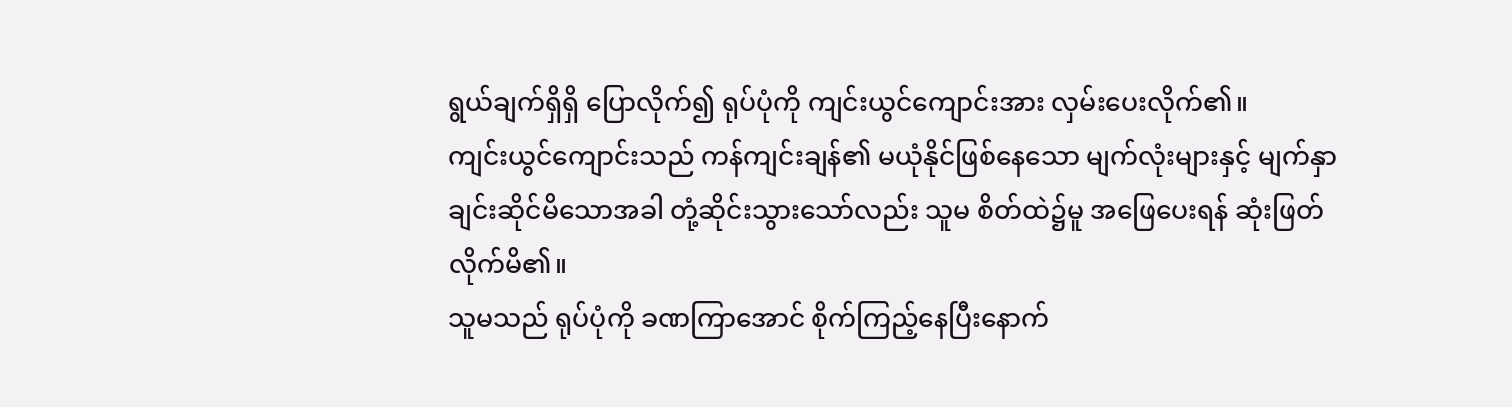ရွယ်ချက်ရှိရှိ ပြောလိုက်၍ ရုပ်ပုံကို ကျင်းယွင်ကျောင်းအား လှမ်းပေးလိုက်၏။
ကျင်းယွင်ကျောင်းသည် ကန်ကျင်းချန်၏ မယုံနိုင်ဖြစ်နေသော မျက်လုံးများနှင့် မျက်နှာချင်းဆိုင်မိသောအခါ တုံ့ဆိုင်းသွားသော်လည်း သူမ စိတ်ထဲ၌မူ အဖြေပေးရန် ဆုံးဖြတ်လိုက်မိ၏။
သူမသည် ရုပ်ပုံကို ခဏကြာအောင် စိုက်ကြည့်နေပြီးနောက်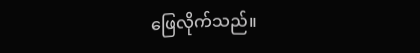ဖြေလိုက်သည်။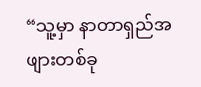“သူ့မှာ နာတာရှည်အဖျားတစ်ခု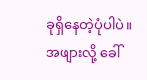ခုရှိနေတဲ့ပုံပါပဲ။ အဖျားလို့ ခေါ်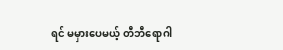ရင် မမှားပေမယ့် တီဘီရောဂါ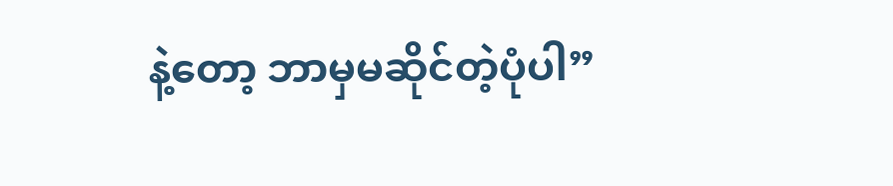နဲ့တော့ ဘာမှမဆိုင်တဲ့ပုံပါ”